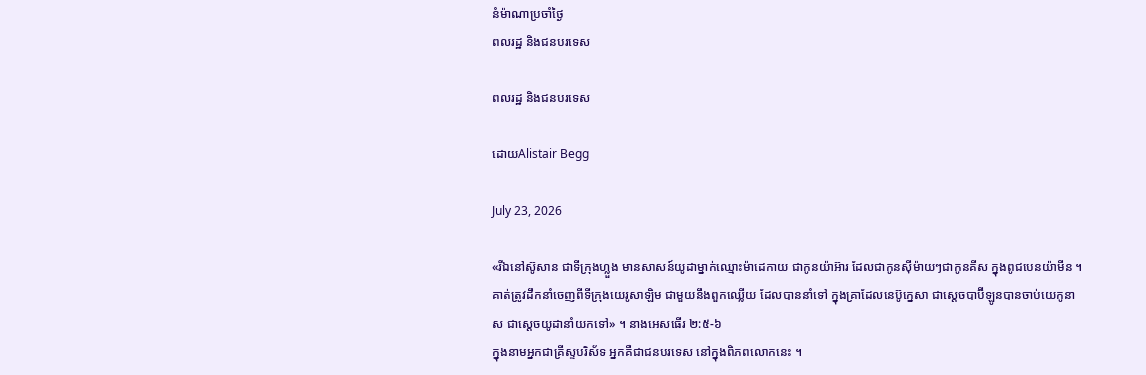នំម៉ាណាប្រចាំថ្ងៃ
ពលរដ្ឋ និងជនបរទេស

ពលរដ្ឋ និងជនបរទេស

ដោយAlistair Begg

July 23, 2026

«រីឯនៅស៊ូសាន ជាទីក្រុងហ្លួង មានសាសន៍យូដាម្នាក់ឈ្មោះម៉ាដេកាយ ជាកូនយ៉ាអ៊ារ ដែលជាកូនស៊ីម៉ាយ‍ៗជាកូនគីស ក្នុងពូជបេនយ៉ាមីន ។ គាត់ត្រូវដឹកនាំចេញពីទីក្រុងយេរូសាឡិម ជាមួយនឹងពួកឈ្លើយ ដែលបាននាំទៅ ក្នុងគ្រាដែលនេប៊ូក្នេសា ជាស្ដេចបាប៊ីឡូនបានចាប់យេកូនាស ជាស្ដេចយូដានាំយកទៅ» ។ នាងអេសធើរ ២:៥-៦
ក្នុងនាមអ្នកជាគ្រីស្ទបរិស័ទ អ្នកគឺជាជនបរទេស នៅក្នុងពិភពលោកនេះ ។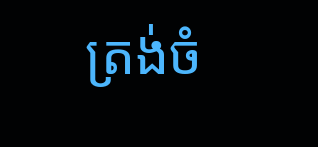ត្រង់ចំ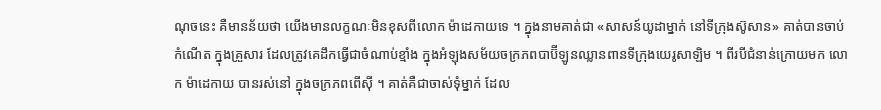ណុចនេះ គឺមានន័យថា យើងមានលក្ខណៈមិនខុសពីលោក ម៉ាដេកាយទេ ។ ក្នុងនាមគាត់ជា «សាសន៍យូដាម្នាក់ នៅទីក្រុងស៊ូសាន» គាត់បានចាប់កំណើត ក្នុងគ្រួសារ ដែលត្រូវគេដឹកធ្វើជាចំណាប់ខ្មាំង ក្នុងអំឡុងសម័យចក្រភពបាប៊ីឡូនឈ្លានពានទីក្រុងយេរូសាឡិម ។ ពីរបីជំនាន់ក្រោយមក លោក ម៉ាដេកាយ បានរស់នៅ ក្នុងចក្រភពពើស៊ី ។ គាត់គឺជាចាស់ទុំម្នាក់ ដែល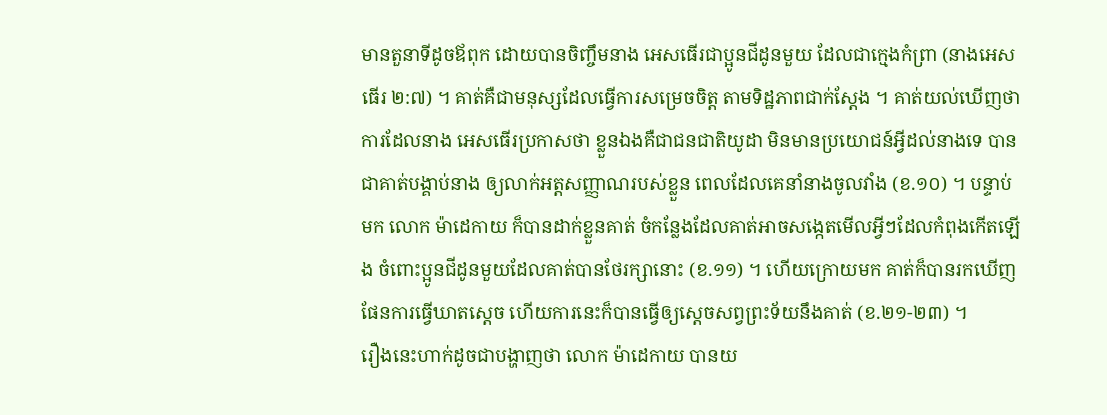មានតួនាទីដូចឪពុក ដោយបានចិញ្ចឹមនាង អេសធើរជាប្អូនជីដូនមួយ ដែលជាក្មេងកំព្រា (នាងអេសធើរ ២:៧) ។ គាត់គឺជាមនុស្សដែលធ្វើការសម្រេចចិត្ត តាមទិដ្ឋភាពជាក់ស្តែង ។ គាត់យល់ឃើញថា ការដែលនាង អេសធើរប្រកាសថា ខ្លួនឯងគឺជាជនជាតិយូដា មិនមានប្រយោជន៍អ្វីដល់នាងទេ បានជាគាត់បង្គាប់នាង ឲ្យលាក់អត្តសញ្ញាណរបស់ខ្លួន ពេលដែលគេនាំនាងចូលវាំង (ខ.១០) ។ បន្ទាប់មក លោក ម៉ាដេកាយ ក៏បានដាក់ខ្លួនគាត់ ចំកន្លែងដែលគាត់អាចសង្កេតមើលអ្វីៗដែលកំពុងកើតឡើង ចំពោះប្អូនជីដូនមួយដែលគាត់បានថែរក្សានោះ (ខ.១១) ។ ហើយក្រោយមក គាត់ក៏បានរកឃើញផែនការធ្វើឃាតស្តេច ហើយការនេះក៏បានធ្វើឲ្យស្តេចសព្វព្រះទ័យនឹងគាត់ (ខ.២១-២៣) ។
រឿងនេះហាក់ដូចជាបង្ហាញថា លោក ម៉ាដេកាយ បានយ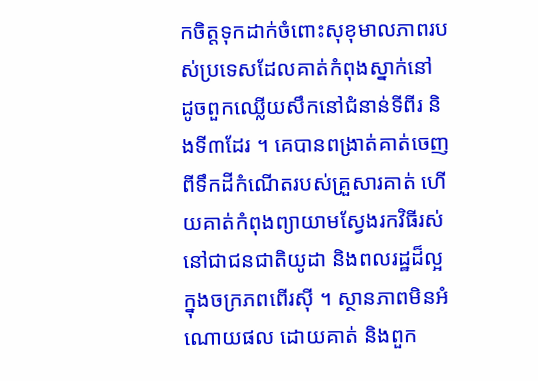កចិត្តទុកដាក់ចំពោះសុខុមាលភាពរបស់ប្រទេសដែលគាត់កំពុងស្នាក់នៅ ដូចពួកឈ្លើយសឹកនៅជំនាន់ទីពីរ និងទី៣ដែរ ។ គេបានពង្រាត់គាត់ចេញពីទឹកដីកំណើតរបស់គ្រួសារគាត់ ហើយគាត់កំពុងព្យាយាមស្វែងរកវិធីរស់នៅជាជនជាតិយូដា និងពលរដ្ឋដ៏ល្អ ក្នុងចក្រភពពើរស៊ី ។ ស្ថានភាពមិនអំណោយផល ដោយគាត់ និងពួក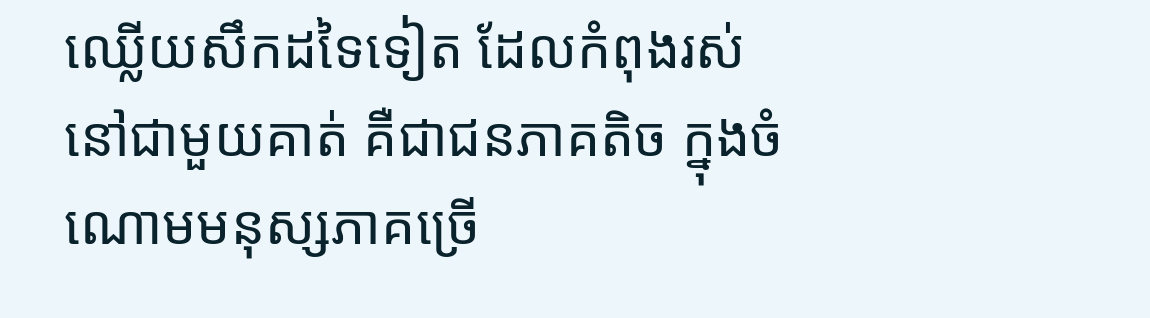ឈ្លើយសឹកដទៃទៀត ដែលកំពុងរស់នៅជាមួយគាត់ គឺជាជនភាគតិច ក្នុងចំណោមមនុស្សភាគច្រើ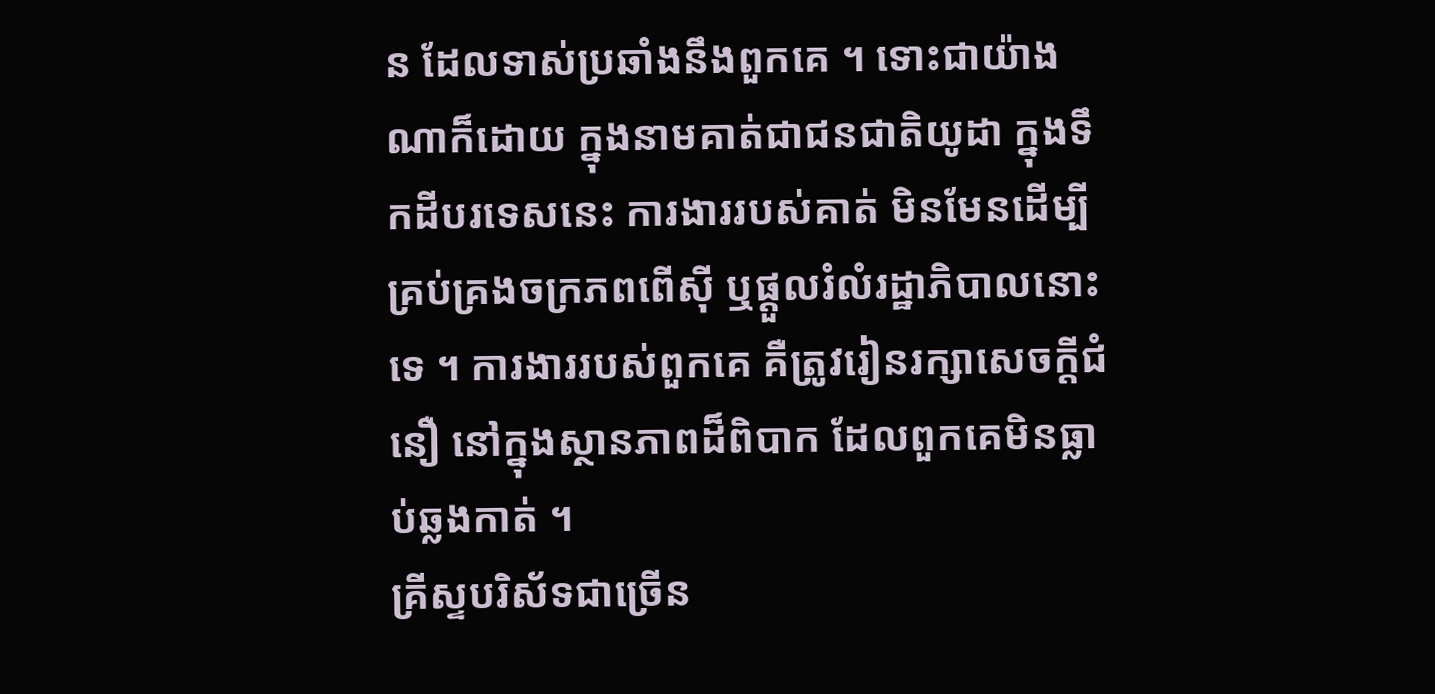ន ដែលទាស់ប្រឆាំងនឹងពួកគេ ។ ទោះជាយ៉ាងណាក៏ដោយ ក្នុងនាមគាត់ជាជនជាតិយូដា ក្នុងទឹកដីបរទេសនេះ ការងាររបស់គាត់ មិនមែនដើម្បីគ្រប់គ្រងចក្រភពពើស៊ី ឬផ្តួលរំលំរដ្ឋាភិបាលនោះទេ ។ ការងាររបស់ពួកគេ គឺត្រូវរៀនរក្សាសេចក្តីជំនឿ នៅក្នុងស្ថានភាពដ៏ពិបាក ដែលពួកគេមិនធ្លាប់ឆ្លងកាត់ ។
គ្រីស្ទបរិស័ទជាច្រើន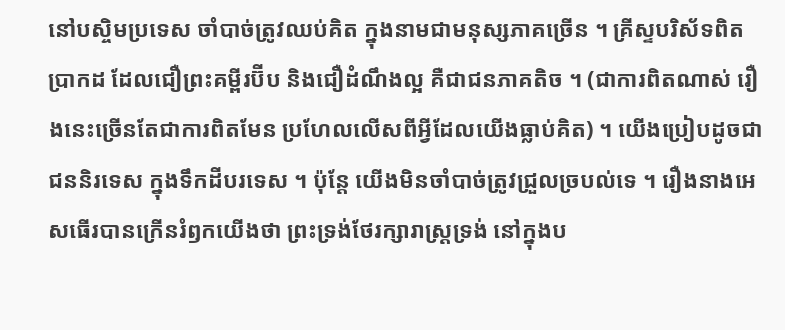នៅបស្ចិមប្រទេស ចាំបាច់ត្រូវឈប់គិត ក្នុងនាមជាមនុស្សភាគច្រើន ។ គ្រីស្ទបរិស័ទពិតប្រាកដ ដែលជឿព្រះគម្ពីរប៊ីប និងជឿដំណឹងល្អ គឺជាជនភាគតិច ។ (ជាការពិតណាស់ រឿងនេះច្រើនតែជាការពិតមែន ប្រហែលលើសពីអ្វីដែលយើងធ្លាប់គិត) ។ យើងប្រៀបដូចជាជននិរទេស ក្នុងទឹកដីបរទេស ។ ប៉ុន្តែ យើងមិនចាំបាច់ត្រូវជ្រួលច្របល់ទេ ។ រឿងនាងអេសធើរបានក្រើនរំឭកយើងថា ព្រះទ្រង់ថែរក្សារាស្រ្តទ្រង់ នៅក្នុងប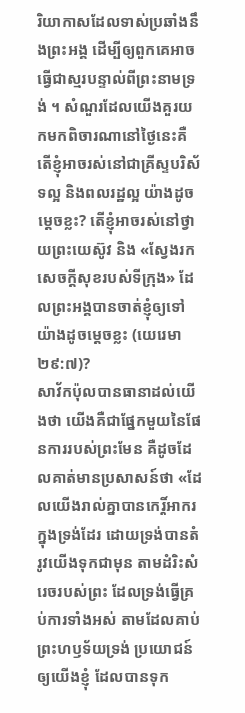រិយាកាសដែលទាស់ប្រឆាំងនឹងព្រះអង្គ ដើម្បីឲ្យពួកគេអាចធ្វើជាស្មរបន្ទាល់ពីព្រះនាមទ្រង់ ។ សំណួរដែលយើងគួរយកមកពិចារណានៅថ្ងៃនេះគឺ តើខ្ញុំអាចរស់នៅជាគ្រីស្ទបរិស័ទល្អ និងពលរដ្ឋល្អ យ៉ាងដូចម្តេចខ្លះ? តើខ្ញុំអាចរស់នៅថ្វាយព្រះយេស៊ូវ និង «ស្វែងរកសេចក្តីសុខរបស់ទីក្រុង» ដែលព្រះអង្គបានចាត់ខ្ញុំឲ្យទៅ យ៉ាងដូចម្តេចខ្លះ (យេរេមា ២៩:៧)?
សាវ័កប៉ុលបានធានាដល់យើងថា យើងគឺជាផ្នែកមួយនៃផែនការរបស់ព្រះមែន គឺដូចដែលគាត់មានប្រសាសន៍ថា «ដែលយើងរាល់គ្នាបានកេរ្តិ៍អាករក្នុងទ្រង់ដែរ ដោយទ្រង់បានតំរូវយើងទុកជាមុន តាមដំរិះសំរេចរបស់ព្រះ ដែលទ្រង់ធ្វើគ្រប់ការទាំងអស់ តាមដែលគាប់ព្រះហឫទ័យទ្រង់ ប្រយោជន៍ឲ្យយើងខ្ញុំ ដែលបានទុក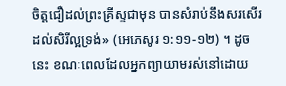ចិត្តជឿដល់ព្រះគ្រីស្ទជាមុន បានសំរាប់នឹងសរសើរដល់សិរីល្អទ្រង់» (អេភេសូរ ១:១១-១២) ។ ដូចនេះ ខណៈពេលដែលអ្នកព្យាយាមរស់នៅដោយ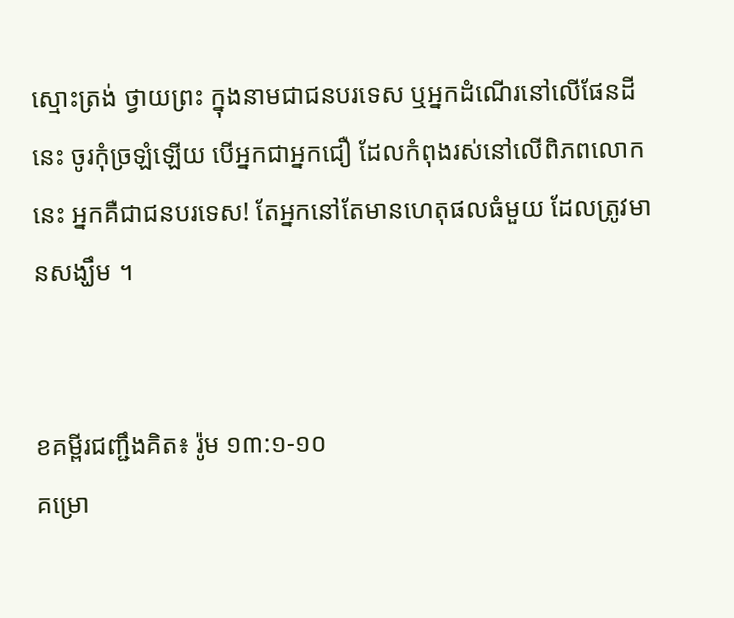ស្មោះត្រង់ ថ្វាយព្រះ ក្នុងនាមជាជនបរទេស ឬអ្នកដំណើរនៅលើផែនដីនេះ ចូរកុំច្រឡំឡើយ បើអ្នកជាអ្នកជឿ ដែលកំពុងរស់នៅលើពិភពលោកនេះ អ្នកគឺជាជនបរទេស! តែអ្នកនៅតែមានហេតុផលធំមួយ ដែលត្រូវមានសង្ឃឹម ។


ខគម្ពីរជញ្ជឹងគិត៖ រ៉ូម ១៣:១-១០
គម្រោ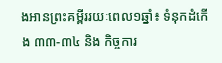ងអានព្រះគម្ពីររយៈពេល១ឆ្នាំ៖ ទំនុកដំកើង ៣៣-៣៤ និង កិច្ចការ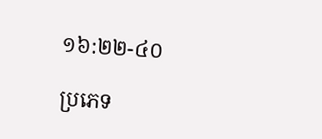១៦:២២-៤០

ប្រភេទ